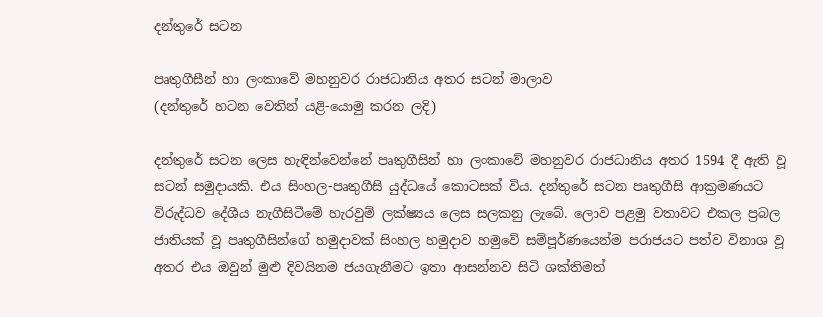දන්තුරේ සටන

පෘතුගීසීන් හා ලංකාවේ මහනුවර රාජධානිය අතර සටන් මාලාව
(දන්තුරේ හටන වෙතින් යළි-යොමු කරන ලදි)

දන්තුරේ සටන ලෙස හැඳින්වෙන්නේ පෘතුගීසින් හා ලංකාවේ මහනුවර රාජධානිය අතර 1594 දී ඇති වූ සටන් සමුදායකි. එය සිංහල-පෘතුගීසි යුද්ධයේ කොටසක් විය. දන්තුරේ සටන පෘතුගීසි ආක්‍රමණයට විරුද්ධව දේශීය නැගීසිටීමේ හැරවුම් ලක්ෂ්‍යය ලෙස සලකනු ලැබේ. ලොව පළමු වතාවට එකල ප්‍රබල ජාතියක් වූ පෘතුගීසින්ගේ හමුදාවක් සිංහල හමුදාව හමුවේ සම්පූර්ණයෙන්ම පරාජයට පත්ව විනාශ වූ අතර එය ඔවුන් මුළු දිවයිනම ජයගැනීමට ඉතා ආසන්නව සිටි ශක්තිමත්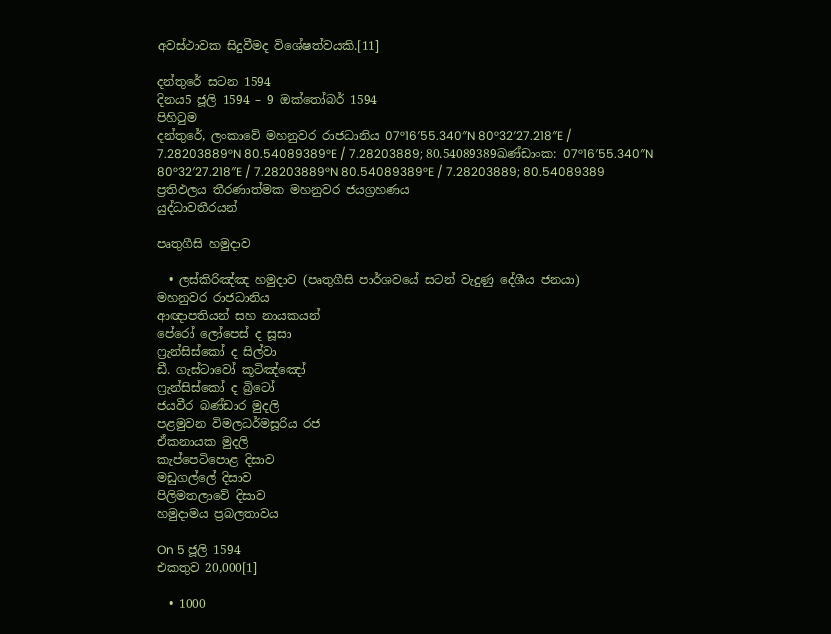අවස්ථාවක සිදුවීමද විශේෂත්වයකි.[11]

දන්තුරේ සටන 1594
දිනය5 ජූලි 1594 – 9 ඔක්තෝබර් 1594
පිහිටුම
දන්තුරේ, ලංකාවේ මහනුවර රාජධානිය 07°16′55.340″N 80°32′27.218″E / 7.28203889°N 80.54089389°E / 7.28203889; 80.54089389ඛණ්ඩාංක: 07°16′55.340″N 80°32′27.218″E / 7.28203889°N 80.54089389°E / 7.28203889; 80.54089389
ප්‍රතිඵලය තීරණාත්මක මහනුවර ජයග්‍රහණය
යුද්ධාවතීරයන්

පෘතුගීසි හමුදාව

  • ලස්කිරිඤ්ඤ හමුදාව (පෘතුගීසි පාර්ශවයේ සටන් වැදුණු දේශීය ජනයා)
මහනුවර රාජධානිය
ආඥාපතියන් සහ නායකයන්
පේරෝ ලෝපෙස් ද සූසා
ෆ්‍රැන්සිස්කෝ ද සිල්වා
ඩී. ගැස්ටාවෝ කූටිඤ්ඤෝ
ෆ්‍රැන්සිස්කෝ ද බ්‍රිටෝ
ජයවීර බණ්ඩාර මුදලි
පළමුවන විමලධර්මසූරිය රජ
ඒකනායක මුදලි
කැප්පෙටිපොළ දිසාව
මඩුගල්ලේ දිසාව
පිලිමතලාවේ දිසාව
හමුදාමය ප්‍රබලතාවය

On 5 ජූලි 1594
එකතුව 20,000[1]

  • 1000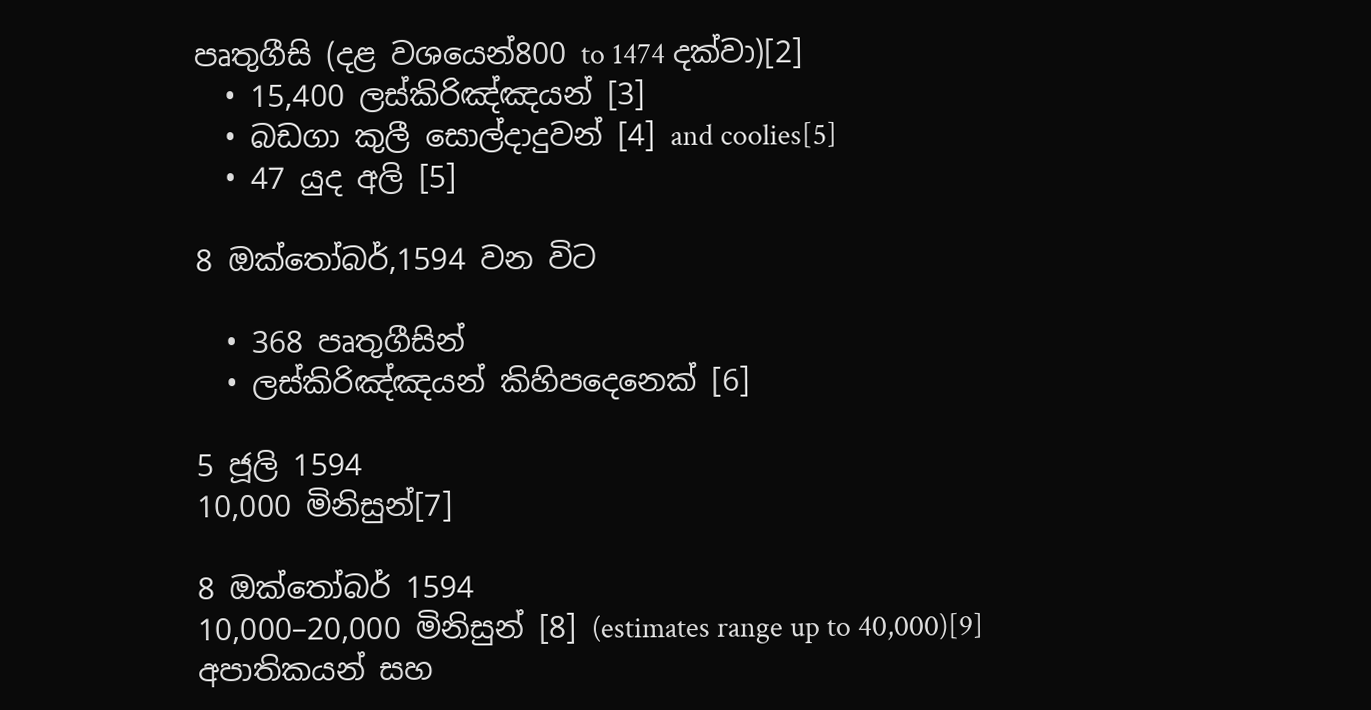පෘතුගීසි (දළ වශයෙන්800 to 1474 දක්වා)[2]
  • 15,400 ලස්කිරිඤ්ඤයන් [3]
  • බඩගා කුලී සොල්දාදුවන් [4] and coolies[5]
  • 47 යුද අලි [5]

8 ඔක්තෝබර්,1594 වන විට

  • 368 පෘතුගීසින්
  • ලස්කිරිඤ්ඤයන් කිහිපදෙනෙක් [6]

5 ජූලි 1594
10,000 මිනිසුන්[7]

8 ඔක්තෝබර් 1594
10,000–20,000 මිනිසුන් [8] (estimates range up to 40,000)[9]
අපාතිකයන් සහ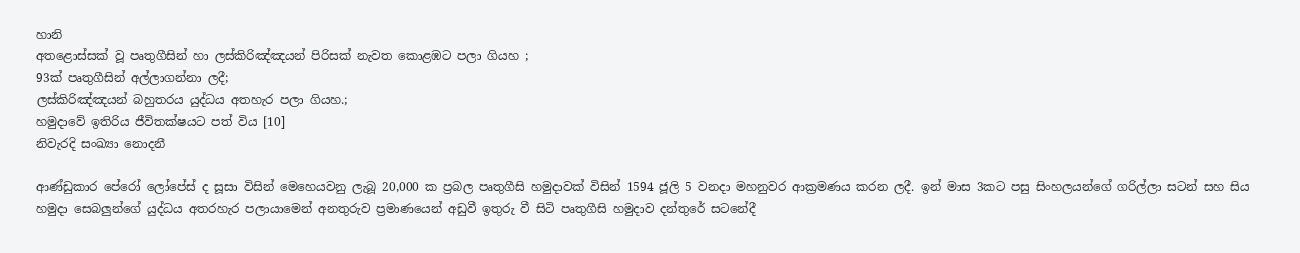හානි
අතළොස්සක් වූ පෘතුගීසින් හා ලස්කිරිඤ්ඤයන් පිරිසක් නැවත කොළඹට පලා ගියහ ;
93ක් පෘතුගීසින් අල්ලාගන්නා ලදී;
ලස්කිරිඤ්ඤයන් බහුතරය යුද්ධය අතහැර පලා ගියහ.;
හමුදාවේ ඉතිරිය ජීවිතක්ෂයට පත් විය [10]
නිවැරදි සංඛ්‍යා නොදනී

ආණ්ඩුකාර පේරෝ ලෝපේස් ද සූසා විසින් මෙහෙයවනු ලැබූ 20,000 ක ප්‍රබල පෘතුගීසි හමුදාවක් විසින් 1594 ජූලි 5 වනදා මහනුවර ආක්‍රමණය කරන ලදී. ඉන් මාස 3කට පසු සිංහලයන්ගේ ගරිල්ලා සටන් සහ සිය හමුදා සෙබලුන්ගේ යුද්ධය අතරහැර පලායාමෙන් අනතුරුව ප්‍රමාණයෙන් අඩුවී ඉතුරු වී සිටි පෘතුගීසි හමුදාව දන්තුරේ සටනේදී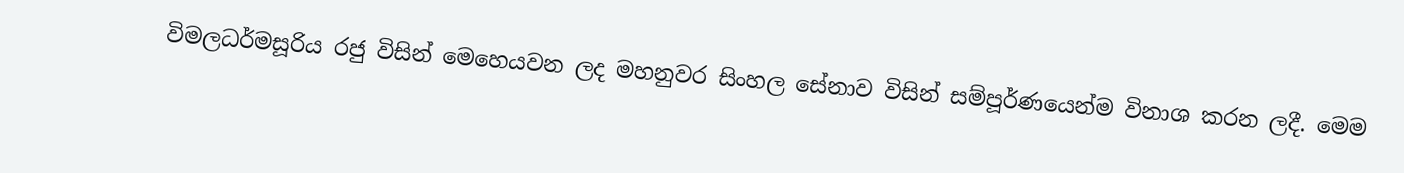විමලධර්මසූරිය රජු විසින් මෙහෙයවන ලද මහනුවර සිංහල සේනාව විසින් සම්පූර්ණයෙන්ම විනාශ කරන ලදී. මෙම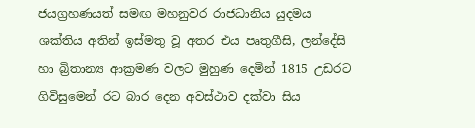ජයග්‍රහණයත් සමඟ මහනුවර රාජධානිය යුදමය ශක්තිය අතින් ඉස්මතු වූ අතර එය පෘතුගීසි, ලන්දේසි හා බ්‍රිතාන්‍ය ආක්‍රමණ වලට මුහුණ දෙමින් 1815 උඩරට ගිවිසුමෙන් රට බාර දෙන අවස්ථාව දක්වා සිය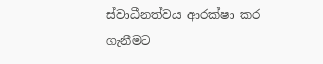ස්වාධීනත්වය ආරක්ෂා කර ගැනීමට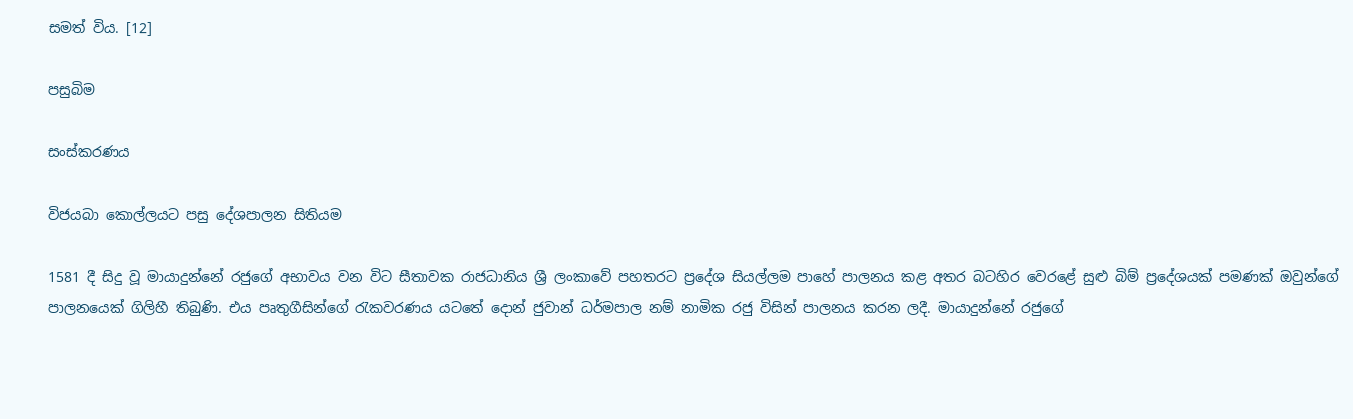සමත් විය. [12]

පසුබිම

සංස්කරණය

විජයබා කොල්ලයට පසු දේශපාලන සිතියම

1581 දී සිදු වූ මායාදුන්නේ රජුගේ අභාවය වන විට සීතාවක රාජධානිය ශ්‍රී ලංකාවේ පහතරට ප්‍රදේශ සියල්ලම පාහේ පාලනය කළ අතර බටහිර වෙරළේ සුළු බිම් ප්‍රදේශයක් පමණක් ඔවුන්ගේ පාලනයෙක් ගිලිහී තිබුණි. එය පෘතුගීසින්ගේ ‍රැකවරණය යටතේ දොන් ජුවාන් ධර්මපාල නම් නාමික රජු විසින් පාලනය කරන ලදී. මායාදුන්නේ රජුගේ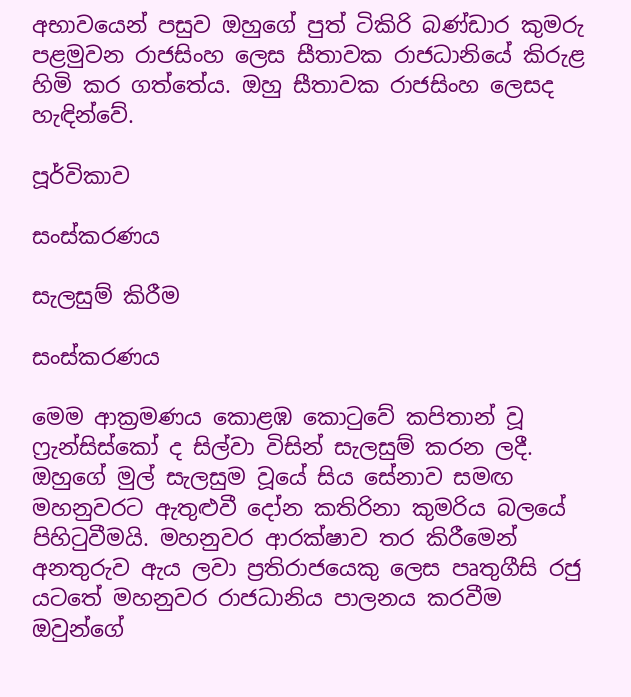අභාවයෙන් පසුව ඔහුගේ පුත් ටිකිරි බණ්ඩාර කුමරු පළමුවන රාජසිංහ ලෙස සීතාවක රාජධානියේ කිරුළ හිමි කර ගත්තේය. ඔහු සීතාවක රාජසිංහ ලෙසද හැඳින්වේ.

පූර්විකාව

සංස්කරණය

සැලසුම් කිරීම

සංස්කරණය

මෙම ආක්‍රමණය කොළඹ කො‍ටුවේ කපිතාන් වූ ෆ්‍රැන්සිස්කෝ ද සිල්වා විසින් සැලසුම් කරන ලදී. ඔහුගේ මුල් සැලසුම වූයේ සිය සේනාව සමඟ මහනුවරට ඇතුළුවී දෝන කතිරිනා කුමරිය බලයේ පිහි‍ටුවීමයි. මහනුවර ආරක්ෂාව තර කිරීමෙන් අනතුරුව ඇය ලවා ප්‍රතිරාජයෙකු ලෙස පෘතුගීසි රජු යටතේ මහනුවර රාජධානිය පාලනය කරවීම ඔවුන්ගේ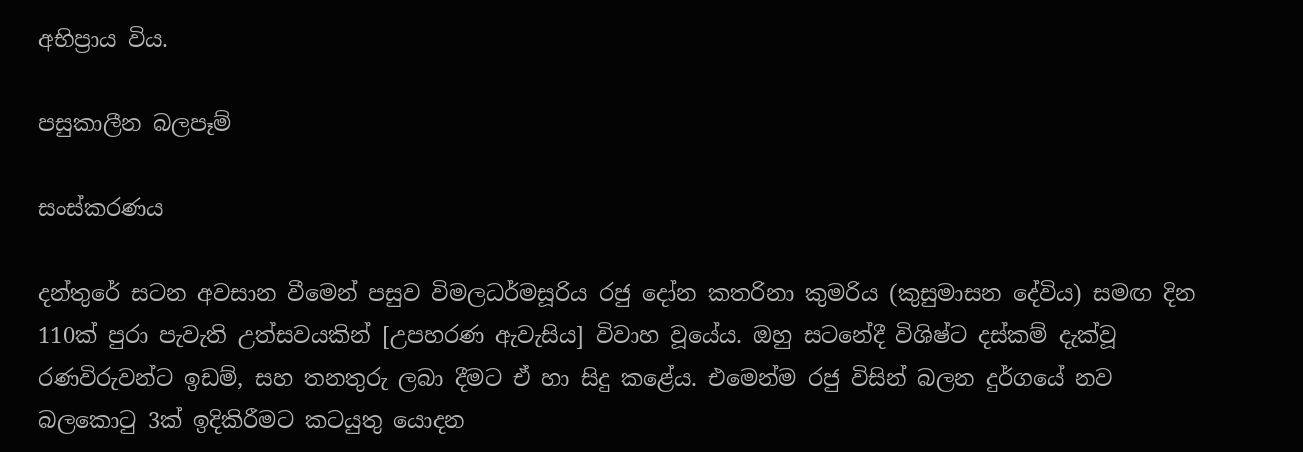අභිප්‍රාය විය.

පසුකාලීන බලපෑම්

සංස්කරණය

දන්තුරේ සටන අවසාන වීමෙන් පසුව විමලධර්මසූරිය රජු දෝන කතරිනා කුමරිය (කුසුමාසන දේවිය) සමඟ දින 110ක් පුරා පැවැති උත්සවයකින් [උපහරණ ඇවැසිය] විවාහ වූයේය. ඔහු සටනේදී විශිෂ්ට දස්කම් දැක්වූ රණවිරුවන්ට ඉඩම්, සහ තනතුරු ලබා දීමට ඒ හා සිදු කළේය. එමෙන්ම රජු විසින් බලන දුර්ගයේ නව බලකො‍ටු 3ක් ඉදිකිරීමට කටයුතු යොදන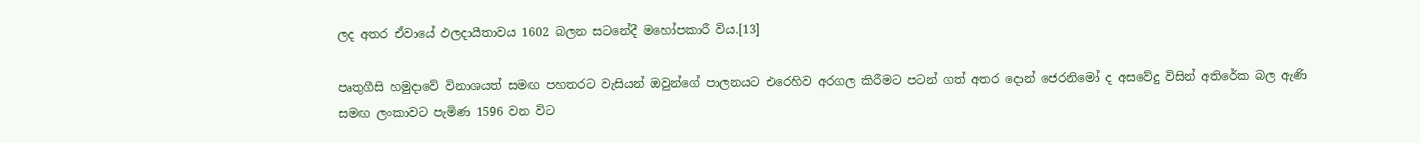ලද අතර ඒවායේ ඵලදායීතාවය 1602 බලන සටනේදී මහෝපකාරී විය.[13]

පෘතුගීසි හමුදාවේ විනාශයත් සමඟ පහතරට වැසියන් ඔවුන්ගේ පාලනයට එරෙහිව අරගල කිරීමට පටන් ගත් අතර දොන් ජෙරනිමෝ ද අසවේදු විසින් අතිරේක බල ඇණි සමඟ ලංකාවට පැමිණ 1596 වන විට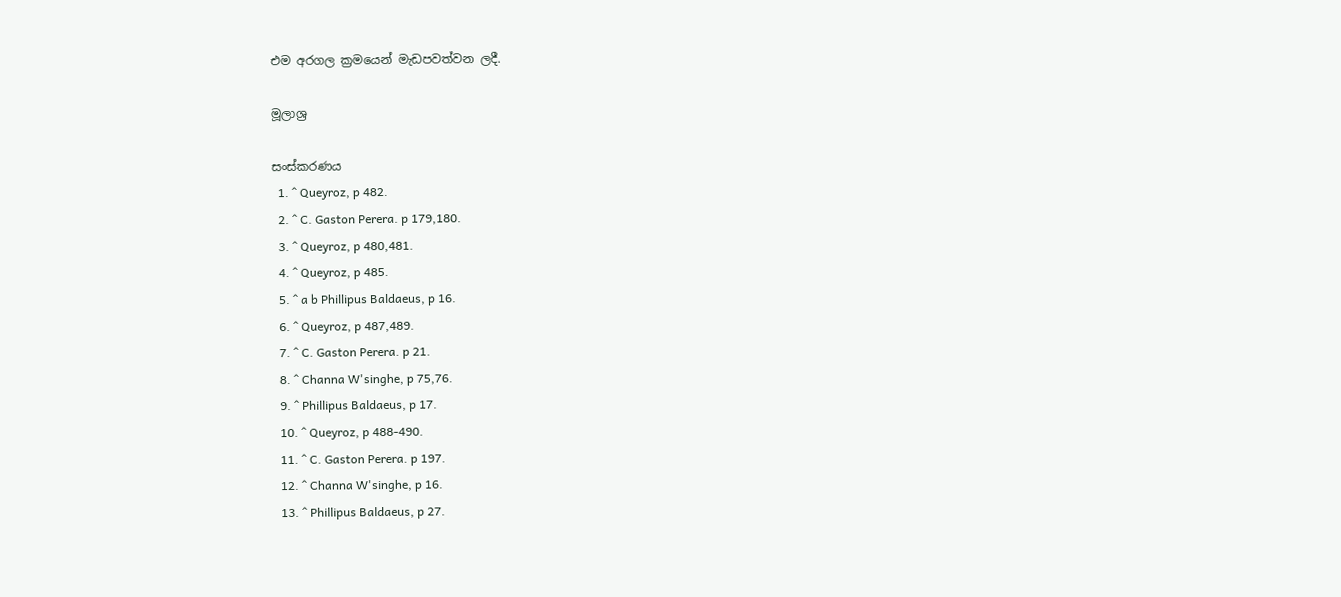එම අරගල ක්‍රමයෙන් මැඩපවත්වන ලදී.

මූලාශ්‍ර

සංස්කරණය
  1. ^ Queyroz, p 482.
  2. ^ C. Gaston Perera. p 179,180.
  3. ^ Queyroz, p 480,481.
  4. ^ Queyroz, p 485.
  5. ^ a b Phillipus Baldaeus, p 16.
  6. ^ Queyroz, p 487,489.
  7. ^ C. Gaston Perera. p 21.
  8. ^ Channa W'singhe, p 75,76.
  9. ^ Phillipus Baldaeus, p 17.
  10. ^ Queyroz, p 488-490.
  11. ^ C. Gaston Perera. p 197.
  12. ^ Channa W'singhe, p 16.
  13. ^ Phillipus Baldaeus, p 27.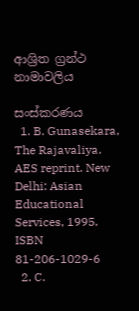ආශ්‍රිත ග්‍රන්ථ නාමාවලිය

සංස්කරණය
  1. B. Gunasekara, The Rajavaliya. AES reprint. New Delhi: Asian Educational Services, 1995. ISBN 81-206-1029-6
  2. C.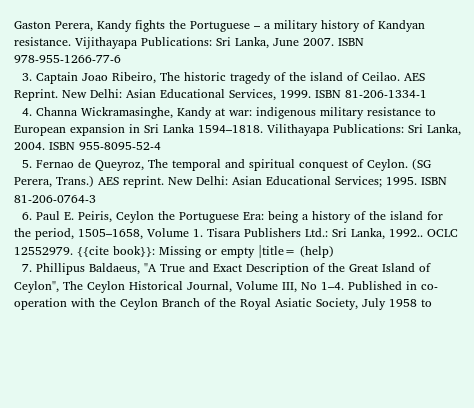Gaston Perera, Kandy fights the Portuguese – a military history of Kandyan resistance. Vijithayapa Publications: Sri Lanka, June 2007. ISBN 978-955-1266-77-6
  3. Captain Joao Ribeiro, The historic tragedy of the island of Ceilao. AES Reprint. New Delhi: Asian Educational Services, 1999. ISBN 81-206-1334-1
  4. Channa Wickramasinghe, Kandy at war: indigenous military resistance to European expansion in Sri Lanka 1594–1818. Vilithayapa Publications: Sri Lanka, 2004. ISBN 955-8095-52-4
  5. Fernao de Queyroz, The temporal and spiritual conquest of Ceylon. (SG Perera, Trans.) AES reprint. New Delhi: Asian Educational Services; 1995. ISBN 81-206-0764-3
  6. Paul E. Peiris, Ceylon the Portuguese Era: being a history of the island for the period, 1505–1658, Volume 1. Tisara Publishers Ltd.: Sri Lanka, 1992.. OCLC 12552979. {{cite book}}: Missing or empty |title= (help)
  7. Phillipus Baldaeus, "A True and Exact Description of the Great Island of Ceylon", The Ceylon Historical Journal, Volume III, No 1–4. Published in co-operation with the Ceylon Branch of the Royal Asiatic Society, July 1958 to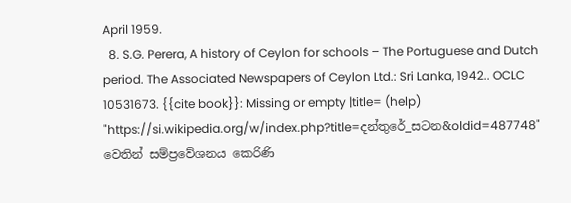April 1959.
  8. S.G. Perera, A history of Ceylon for schools – The Portuguese and Dutch period. The Associated Newspapers of Ceylon Ltd.: Sri Lanka, 1942.. OCLC 10531673. {{cite book}}: Missing or empty |title= (help)
"https://si.wikipedia.org/w/index.php?title=දන්තුරේ_සටන&oldid=487748" වෙතින් සම්ප්‍රවේශනය කෙරිණි